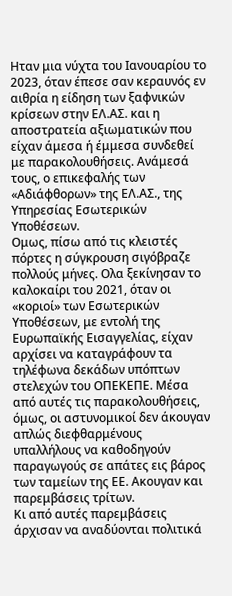Ηταν μια νύχτα του Ιανουαρίου το 2023, όταν έπεσε σαν κεραυνός εν αιθρία η είδηση των ξαφνικών κρίσεων στην ΕΛ.ΑΣ. και η αποστρατεία αξιωματικών που είχαν άμεσα ή έμμεσα συνδεθεί με παρακολουθήσεις. Ανάμεσά τους, ο επικεφαλής των «Αδιάφθορων» της ΕΛ.ΑΣ., της Υπηρεσίας Εσωτερικών Υποθέσεων.
Ομως, πίσω από τις κλειστές πόρτες η σύγκρουση σιγόβραζε πολλούς μήνες. Ολα ξεκίνησαν το καλοκαίρι του 2021, όταν οι «κοριοί» των Εσωτερικών Υποθέσεων, με εντολή της Ευρωπαϊκής Εισαγγελίας, είχαν αρχίσει να καταγράφουν τα τηλέφωνα δεκάδων υπόπτων στελεχών του ΟΠΕΚΕΠΕ. Μέσα από αυτές τις παρακολουθήσεις, όμως, οι αστυνομικοί δεν άκουγαν απλώς διεφθαρμένους υπαλλήλους να καθοδηγούν παραγωγούς σε απάτες εις βάρος των ταμείων της ΕΕ. Ακουγαν και παρεμβάσεις τρίτων.
Κι από αυτές παρεμβάσεις άρχισαν να αναδύονται πολιτικά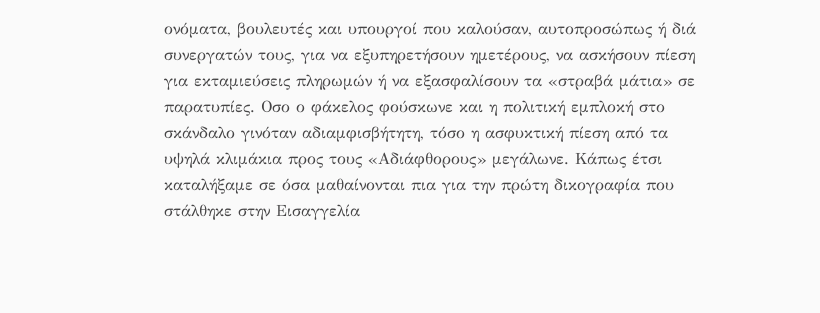ονόματα, βουλευτές και υπουργοί που καλούσαν, αυτοπροσώπως ή διά συνεργατών τους, για να εξυπηρετήσουν ημετέρους, να ασκήσουν πίεση για εκταμιεύσεις πληρωμών ή να εξασφαλίσουν τα «στραβά μάτια» σε παρατυπίες. Οσο ο φάκελος φούσκωνε και η πολιτική εμπλοκή στο σκάνδαλο γινόταν αδιαμφισβήτητη, τόσο η ασφυκτική πίεση από τα υψηλά κλιμάκια προς τους «Αδιάφθορους» μεγάλωνε. Κάπως έτσι καταλήξαμε σε όσα μαθαίνονται πια για την πρώτη δικογραφία που στάλθηκε στην Εισαγγελία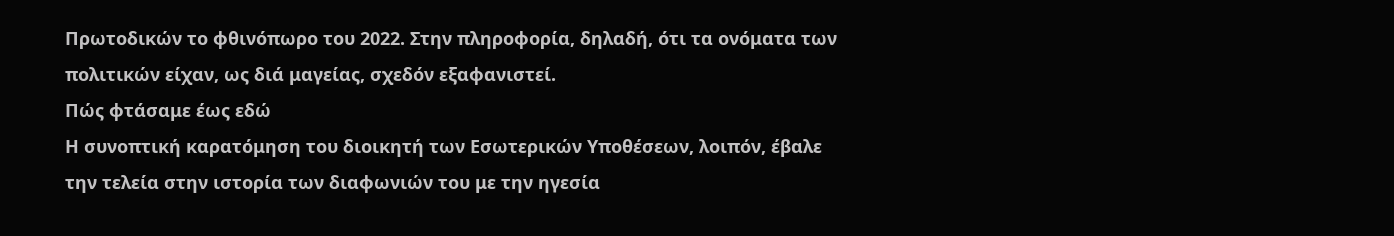Πρωτοδικών το φθινόπωρο του 2022. Στην πληροφορία, δηλαδή, ότι τα ονόματα των πολιτικών είχαν, ως διά μαγείας, σχεδόν εξαφανιστεί.
Πώς φτάσαμε έως εδώ
Η συνοπτική καρατόμηση του διοικητή των Εσωτερικών Υποθέσεων, λοιπόν, έβαλε την τελεία στην ιστορία των διαφωνιών του με την ηγεσία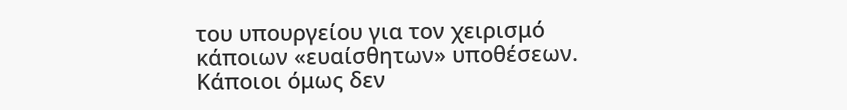του υπουργείου για τον χειρισμό κάποιων «ευαίσθητων» υποθέσεων. Κάποιοι όμως δεν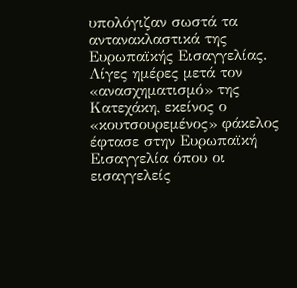υπολόγιζαν σωστά τα αντανακλαστικά της Ευρωπαϊκής Εισαγγελίας. Λίγες ημέρες μετά τον «ανασχηματισμό» της Κατεχάκη, εκείνος ο «κουτσουρεμένος» φάκελος έφτασε στην Ευρωπαϊκή Εισαγγελία όπου οι εισαγγελείς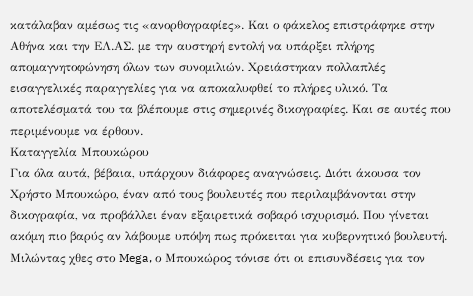κατάλαβαν αμέσως τις «ανορθογραφίες». Και ο φάκελος επιστράφηκε στην Αθήνα και την ΕΛ.ΑΣ. με την αυστηρή εντολή να υπάρξει πλήρης απομαγνητοφώνηση όλων των συνομιλιών. Χρειάστηκαν πολλαπλές εισαγγελικές παραγγελίες για να αποκαλυφθεί το πλήρες υλικό. Τα αποτελέσματά του τα βλέπουμε στις σημερινές δικογραφίες. Και σε αυτές που περιμένουμε να έρθουν.
Καταγγελία Μπουκώρου
Για όλα αυτά, βέβαια, υπάρχουν διάφορες αναγνώσεις. Διότι άκουσα τον Χρήστο Μπουκώρο, έναν από τους βουλευτές που περιλαμβάνονται στην δικογραφία, να προβάλλει έναν εξαιρετικά σοβαρό ισχυρισμό. Που γίνεται ακόμη πιο βαρύς αν λάβουμε υπόψη πως πρόκειται για κυβερνητικό βουλευτή. Μιλώντας χθες στο Mega, ο Μπουκώρος τόνισε ότι οι επισυνδέσεις για τον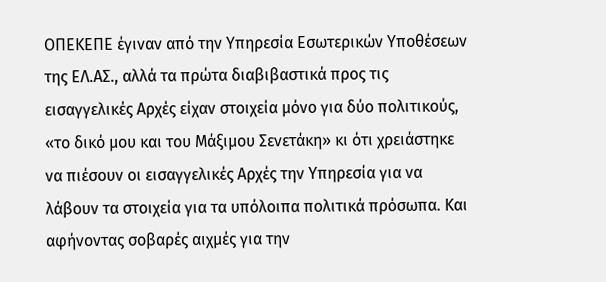ΟΠΕΚΕΠΕ έγιναν από την Υπηρεσία Εσωτερικών Υποθέσεων της ΕΛ.ΑΣ., αλλά τα πρώτα διαβιβαστικά προς τις εισαγγελικές Αρχές είχαν στοιχεία μόνο για δύο πολιτικούς, «το δικό μου και του Μάξιμου Σενετάκη» κι ότι χρειάστηκε να πιέσουν οι εισαγγελικές Αρχές την Υπηρεσία για να λάβουν τα στοιχεία για τα υπόλοιπα πολιτικά πρόσωπα. Και αφήνοντας σοβαρές αιχμές για την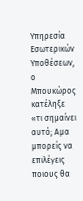Υπηρεσία Εσωτερικών Υποθέσεων, ο Μπουκώρος κατέληξε «τι σημαίνει αυτό; Αμα μπορείς να επιλέγεις ποιους θα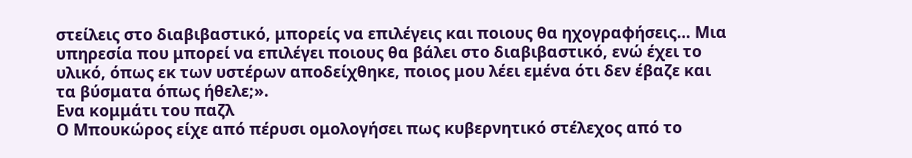στείλεις στο διαβιβαστικό, μπορείς να επιλέγεις και ποιους θα ηχογραφήσεις… Μια υπηρεσία που μπορεί να επιλέγει ποιους θα βάλει στο διαβιβαστικό, ενώ έχει το υλικό, όπως εκ των υστέρων αποδείχθηκε, ποιος μου λέει εμένα ότι δεν έβαζε και τα βύσματα όπως ήθελε;».
Ενα κομμάτι του παζλ
Ο Μπουκώρος είχε από πέρυσι ομολογήσει πως κυβερνητικό στέλεχος από το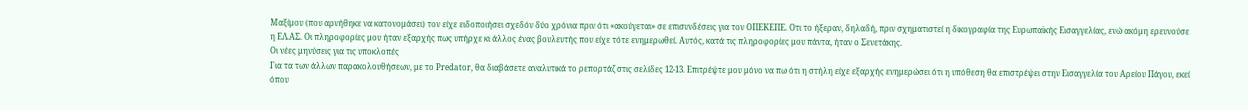Μαξίμου (που αρνήθηκε να κατονομάσει) τον είχε ειδοποιήσει σχεδόν δύο χρόνια πριν ότι «ακούγεται» σε επισυνδέσεις για τον ΟΠΕΚΕΠΕ. Οτι το ήξεραν, δηλαδή, πριν σχηματιστεί η δικογραφία της Ευρωπαϊκής Εισαγγελίας, ενώ ακόμη ερευνούσε η ΕΛ.ΑΣ. Οι πληροφορίες μου ήταν εξαρχής πως υπήρχε κι άλλος ένας βουλευτής που είχε τότε ενημερωθεί. Αυτός, κατά τις πληροφορίες μου πάντα, ήταν ο Σενετάκης.
Οι νέες μηνύσεις για τις υποκλοπές
Για τα των άλλων παρακολουθήσεων, με το Predator, θα διαβάσετε αναλυτικά το ρεπορτάζ στις σελίδες 12-13. Επιτρέψτε μου μόνο να πω ότι η στήλη είχε εξαρχής ενημερώσει ότι η υπόθεση θα επιστρέψει στην Εισαγγελία του Αρείου Πάγου, εκεί όπου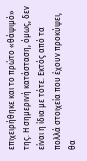επιχειρήθηκε και το πρώτο «θάψιμό» της. Η σημερινή κατάσταση, όμως, δεν είναι η ίδια με τότε. Εκτός από τα πολλά στοιχεία που έχουν προκύψει, θα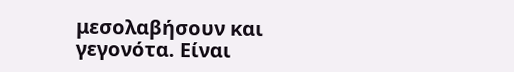μεσολαβήσουν και γεγονότα. Είναι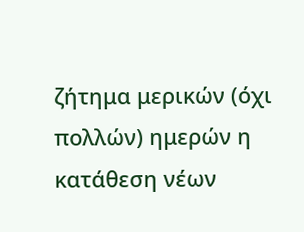ζήτημα μερικών (όχι πολλών) ημερών η κατάθεση νέων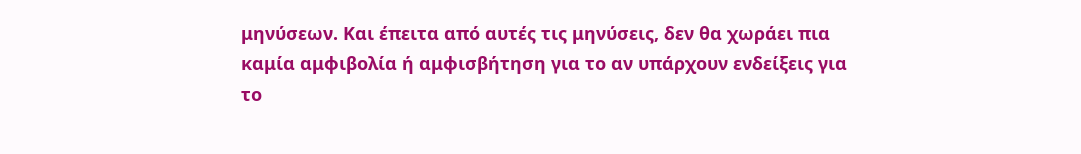μηνύσεων. Και έπειτα από αυτές τις μηνύσεις, δεν θα χωράει πια καμία αμφιβολία ή αμφισβήτηση για το αν υπάρχουν ενδείξεις για το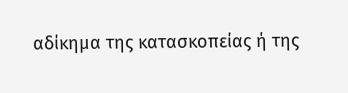αδίκημα της κατασκοπείας ή της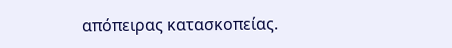απόπειρας κατασκοπείας.